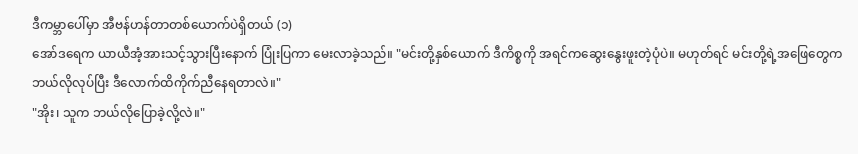ဒီကမ္ဘာပေါ်မှာ အီဗန်ဟန်တာတစ်ယောက်ပဲရှိတယ် (၁)
အော်ဒရေက ယာယီအံ့အားသင့်သွားပြီးနောက် ပြုံးပြကာ မေးလာခဲ့သည်။ "မင်းတို့နှစ်ယောက် ဒီကိစ္စကို အရင်ကဆွေးနွေးဖူးတဲ့ပုံပဲ။ မဟုတ်ရင် မင်းတို့ရဲ့အဖြေတွေက ဘယ်လိုလုပ်ပြီး ဒီလောက်ထိကိုက်ညီနေရတာလဲ။"
"အိုး၊ သူက ဘယ်လိုပြောခဲ့လို့လဲ။"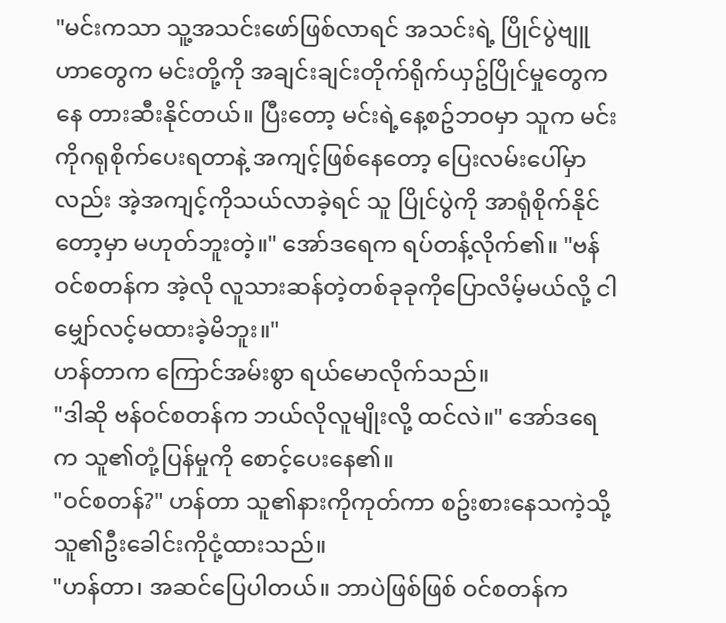"မင်းကသာ သူ့အသင်းဖော်ဖြစ်လာရင် အသင်းရဲ့ ပြိုင်ပွဲဗျူဟာတွေက မင်းတို့ကို အချင်းချင်းတိုက်ရိုက်ယှဥ်ပြိုင်မှုတွေကနေ တားဆီးနိုင်တယ်။ ပြီးတော့ မင်းရဲ့နေ့စဥ်ဘဝမှာ သူက မင်းကိုဂရုစိုက်ပေးရတာနဲ့ အကျင့်ဖြစ်နေတော့ ပြေးလမ်းပေါ်မှာလည်း အဲ့အကျင့်ကိုသယ်လာခဲ့ရင် သူ ပြိုင်ပွဲကို အာရုံစိုက်နိုင်တော့မှာ မဟုတ်ဘူးတဲ့။" အော်ဒရေက ရပ်တန့်လိုက်၏။ "ဗန်ဝင်စတန်က အဲ့လို လူသားဆန်တဲ့တစ်ခုခုကိုပြောလိမ့်မယ်လို့ ငါ မျှော်လင့်မထားခဲ့မိဘူး။"
ဟန်တာက ကြောင်အမ်းစွာ ရယ်မောလိုက်သည်။
"ဒါဆို ဗန်ဝင်စတန်က ဘယ်လိုလူမျိုးလို့ ထင်လဲ။" အော်ဒရေက သူ၏တုံ့ပြန်မှုကို စောင့်ပေးနေ၏။
"ဝင်စတန်?" ဟန်တာ သူ၏နားကိုကုတ်ကာ စဥ်းစားနေသကဲ့သို့ သူ၏ဦးခေါင်းကိုငုံ့ထားသည်။
"ဟန်တာ၊ အဆင်ပြေပါတယ်။ ဘာပဲဖြစ်ဖြစ် ဝင်စတန်က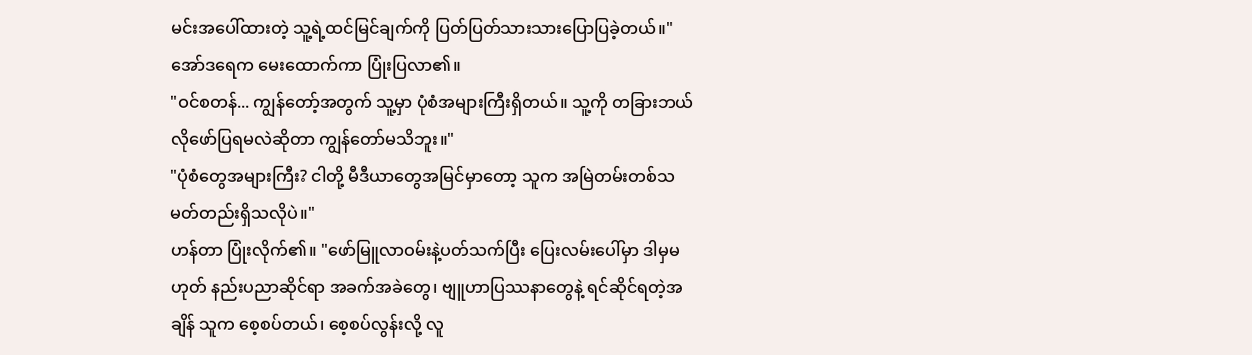မင်းအပေါ်ထားတဲ့ သူ့ရဲ့ထင်မြင်ချက်ကို ပြတ်ပြတ်သားသားပြောပြခဲ့တယ်။" အော်ဒရေက မေးထောက်ကာ ပြုံးပြလာ၏။
"ဝင်စတန်... ကျွန်တော့်အတွက် သူ့မှာ ပုံစံအများကြီးရှိတယ်။ သူ့ကို တခြားဘယ်လိုဖော်ပြရမလဲဆိုတာ ကျွန်တော်မသိဘူး။"
"ပုံစံတွေအများကြီး? ငါတို့ မီဒီယာတွေအမြင်မှာတော့ သူက အမြဲတမ်းတစ်သမတ်တည်းရှိသလိုပဲ။"
ဟန်တာ ပြုံးလိုက်၏။ "ဖော်မြူလာဝမ်းနဲ့ပတ်သက်ပြီး ပြေးလမ်းပေါ်မှာ ဒါမှမဟုတ် နည်းပညာဆိုင်ရာ အခက်အခဲတွေ၊ ဗျူဟာပြဿနာတွေနဲ့ ရင်ဆိုင်ရတဲ့အချိန် သူက စေ့စပ်တယ်၊ စေ့စပ်လွန်းလို့ လူ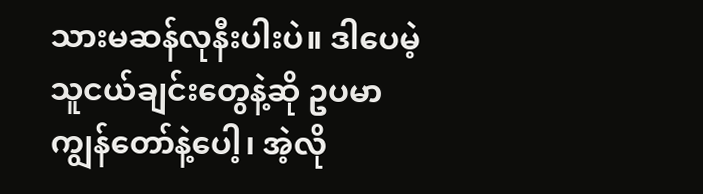သားမဆန်လုနီးပါးပဲ။ ဒါပေမဲ့ သူငယ်ချင်းတွေနဲ့ဆို ဥပမာ ကျွန်တော်နဲ့ပေါ့၊ အဲ့လို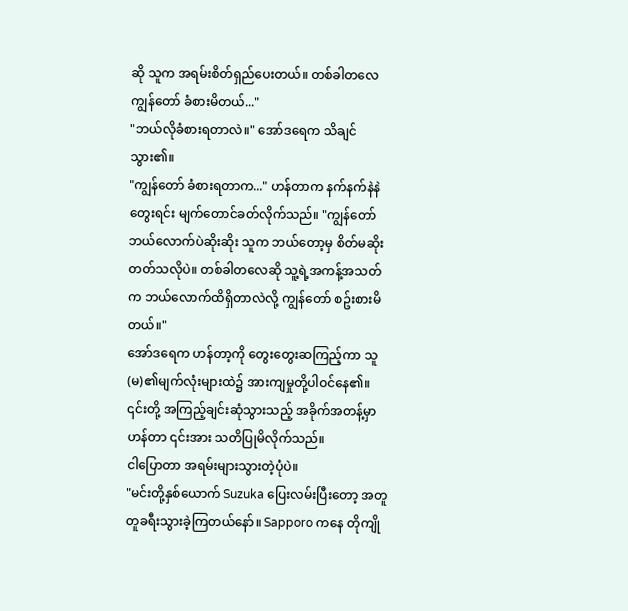ဆို သူက အရမ်းစိတ်ရှည်ပေးတယ်။ တစ်ခါတလေ ကျွန်တော် ခံစားမိတယ်..."
"ဘယ်လိုခံစားရတာလဲ။" အော်ဒရေက သိချင်သွား၏။
"ကျွန်တော် ခံစားရတာက..." ဟန်တာက နက်နက်နဲနဲတွေးရင်း မျက်တောင်ခတ်လိုက်သည်။ "ကျွန်တော် ဘယ်လောက်ပဲဆိုးဆိုး သူက ဘယ်တော့မှ စိတ်မဆိုးတတ်သလိုပဲ။ တစ်ခါတလေဆို သူ့ရဲ့အကန့်အသတ်က ဘယ်လောက်ထိရှိတာလဲလို့ ကျွန်တော် စဥ်းစားမိတယ်။"
အော်ဒရေက ဟန်တာ့ကို တွေးတွေးဆကြည့်ကာ သူ(မ)၏မျက်လုံးများထဲ၌ အားကျမှုတို့ပါဝင်နေ၏။
၎င်းတို့ အကြည့်ချင်းဆုံသွားသည့် အခိုက်အတန့်မှာ ဟန်တာ ၎င်းအား သတိပြုမိလိုက်သည်။
ငါပြောတာ အရမ်းများသွားတဲ့ပုံပဲ။
"မင်းတို့နှစ်ယောက် Suzuka ပြေးလမ်းပြီးတော့ အတူတူခရီးသွားခဲ့ကြတယ်နော်။ Sapporo ကနေ တိုကျို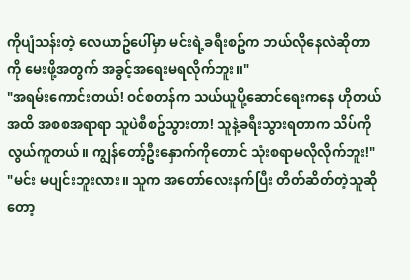ကိုပျံသန်းတဲ့ လေယာဥ်ပေါ်မှာ မင်းရဲ့ခရီးစဥ်က ဘယ်လိုနေလဲဆိုတာကို မေးဖို့အတွက် အခွင့်အရေးမရလိုက်ဘူး။"
"အရမ်းကောင်းတယ်! ဝင်စတန်က သယ်ယူပို့ဆောင်ရေးကနေ ဟိုတယ်အထိ အစစအရာရာ သူပဲစီစဥ်သွားတာ! သူနဲ့ခရီးသွားရတာက သိပ်ကိုလွယ်ကူတယ်။ ကျွန်တော့်ဦးနှောက်ကိုတောင် သုံးစရာမလိုလိုက်ဘူး!"
"မင်း မပျင်းဘူးလား။ သူက အတော်လေးနက်ပြီး တိတ်ဆိတ်တဲ့သူဆိုတော့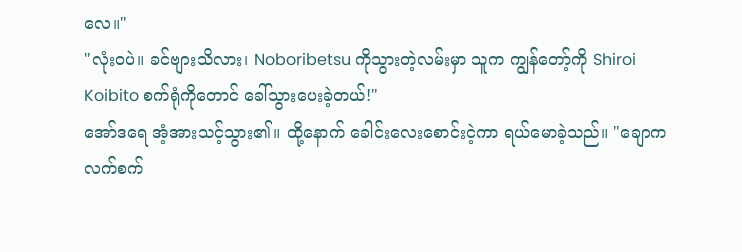လေ။"
"လုံးဝပဲ။ ခင်ဗျားသိလား၊ Noboribetsu ကိုသွားတဲ့လမ်းမှာ သူက ကျွန်တော့်ကို Shiroi Koibito စက်ရုံကိုတောင် ခေါ်သွားပေးခဲ့တယ်!"
အော်ဒရေ အံ့အားသင့်သွား၏။ ထို့နောက် ခေါင်းလေးစောင်းငဲ့ကာ ရယ်မောခဲ့သည်။ "ချောကလက်စက်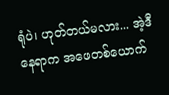ရုံပဲ၊ ဟုတ်တယ်မလား... အဲ့ဒီနေရာက အဖေတစ်ယောက်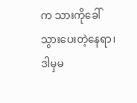က သားကိုခေါ်သွားပေးတဲ့နေရာ၊ ဒါမှမ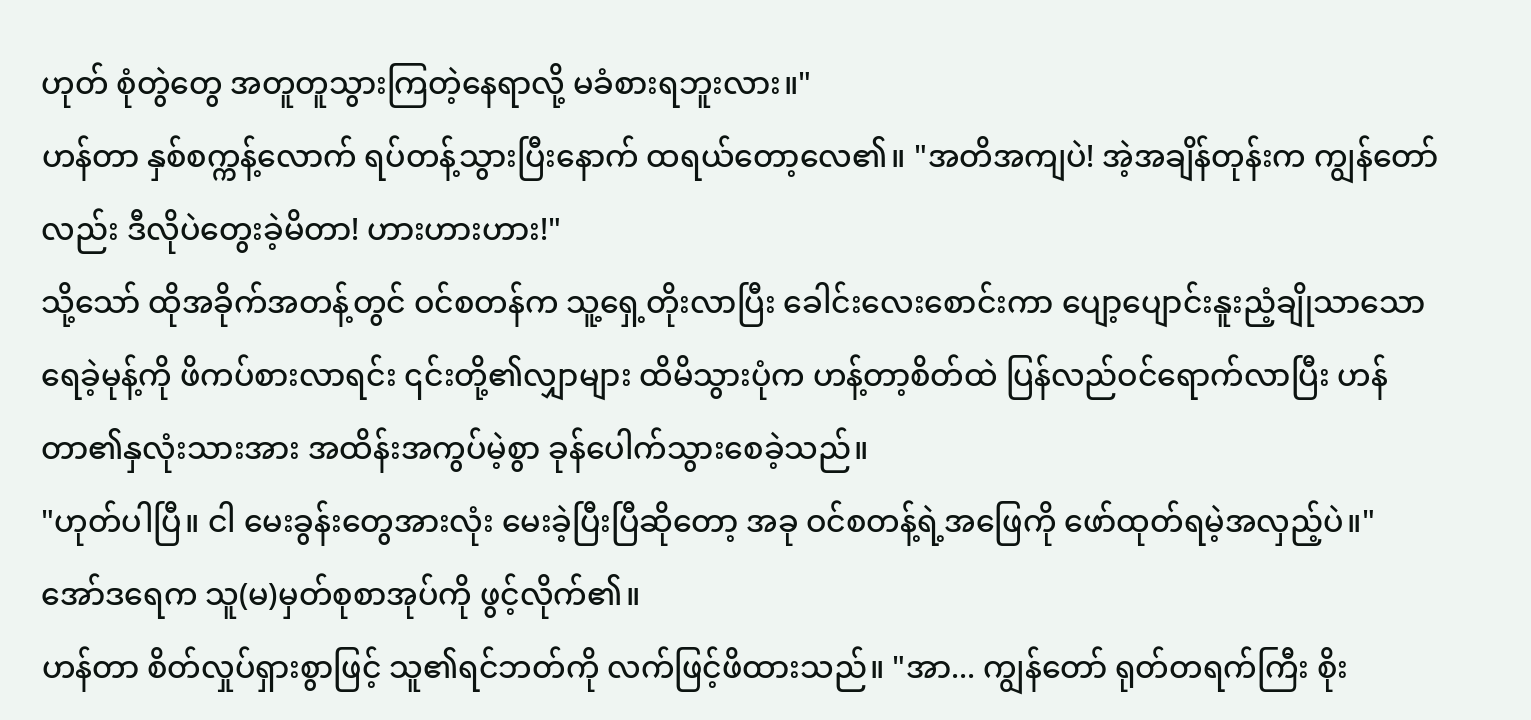ဟုတ် စုံတွဲတွေ အတူတူသွားကြတဲ့နေရာလို့ မခံစားရဘူးလား။"
ဟန်တာ နှစ်စက္ကန့်လောက် ရပ်တန့်သွားပြီးနောက် ထရယ်တော့လေ၏။ "အတိအကျပဲ! အဲ့အချိန်တုန်းက ကျွန်တော်လည်း ဒီလိုပဲတွေးခဲ့မိတာ! ဟားဟားဟား!"
သို့သော် ထိုအခိုက်အတန့်တွင် ဝင်စတန်က သူ့ရှေ့တိုးလာပြီး ခေါင်းလေးစောင်းကာ ပျော့ပျောင်းနူးညံ့ချိုသာသော ရေခဲ့မုန့်ကို ဖိကပ်စားလာရင်း ၎င်းတို့၏လျှာများ ထိမိသွားပုံက ဟန့်တာ့စိတ်ထဲ ပြန်လည်ဝင်ရောက်လာပြီး ဟန်တာ၏နှလုံးသားအား အထိန်းအကွပ်မဲ့စွာ ခုန်ပေါက်သွားစေခဲ့သည်။
"ဟုတ်ပါပြီ။ ငါ မေးခွန်းတွေအားလုံး မေးခဲ့ပြီးပြီဆိုတော့ အခု ဝင်စတန့်ရဲ့အဖြေကို ဖော်ထုတ်ရမဲ့အလှည့်ပဲ။" အော်ဒရေက သူ(မ)မှတ်စုစာအုပ်ကို ဖွင့်လိုက်၏။
ဟန်တာ စိတ်လှုပ်ရှားစွာဖြင့် သူ၏ရင်ဘတ်ကို လက်ဖြင့်ဖိထားသည်။ "အာ... ကျွန်တော် ရုတ်တရက်ကြီး စိုး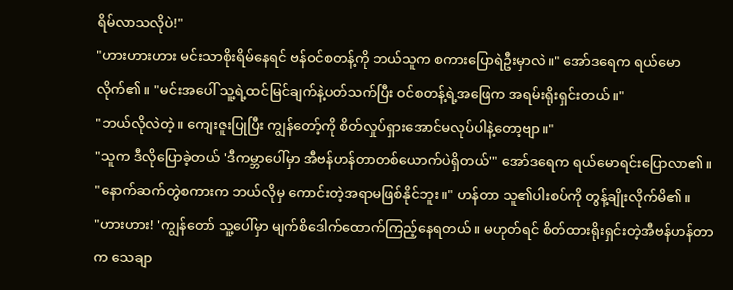ရိမ်လာသလိုပဲ!"
"ဟားဟားဟား မင်းသာစိုးရိမ်နေရင် ဗန်ဝင်စတန့်ကို ဘယ်သူက စကားပြောရဲဦးမှာလဲ။" အော်ဒရေက ရယ်မောလိုက်၏။ "မင်းအပေါ် သူ့ရဲ့ထင်မြင်ချက်နဲ့ပတ်သက်ပြီး ဝင်စတန့်ရဲ့အဖြေက အရမ်းရိုးရှင်းတယ်။"
"ဘယ်လိုလဲတဲ့။ ကျေးဇူးပြုပြီး ကျွန်တော့်ကို စိတ်လှုပ်ရှားအောင်မလုပ်ပါနဲ့တော့ဗျာ။"
"သူက ဒီလိုပြောခဲ့တယ် 'ဒီကမ္ဘာပေါ်မှာ အီဗန်ဟန်တာတစ်ယောက်ပဲရှိတယ်'" အော်ဒရေက ရယ်မောရင်းပြောလာ၏။
"နောက်ဆက်တွဲစကားက ဘယ်လိုမှ ကောင်းတဲ့အရာမဖြစ်နိုင်ဘူး။" ဟန်တာ သူ၏ပါးစပ်ကို တွန့်ချိုးလိုက်မိ၏။
"ဟားဟား! 'ကျွန်တော် သူ့ပေါ်မှာ မျက်စိဒေါက်ထောက်ကြည့်နေရတယ်။ မဟုတ်ရင် စိတ်ထားရိုးရှင်းတဲ့အီဗန်ဟန်တာက သေချာ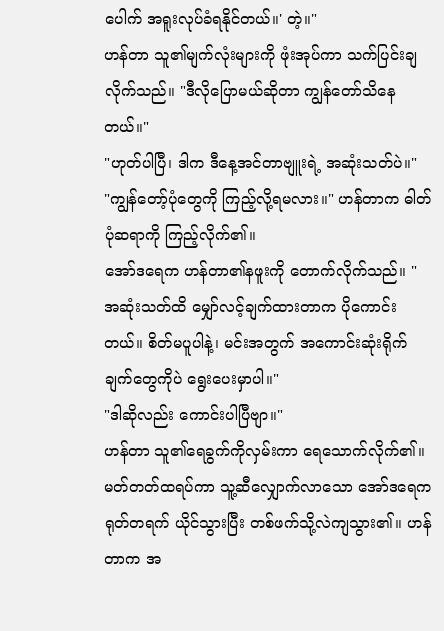ပေါက် အရူးလုပ်ခံရနိုင်တယ်။' တဲ့။"
ဟန်တာ သူ၏မျက်လုံးများကို ဖုံးအုပ်ကာ သက်ပြင်းချလိုက်သည်။ "ဒီလိုပြောမယ်ဆိုတာ ကျွန်တော်သိနေတယ်။"
"ဟုတ်ပါပြီ၊ ဒါက ဒီနေ့အင်တာဗျူးရဲ့ အဆုံးသတ်ပဲ။"
"ကျွန်တော့်ပုံတွေကို ကြည့်လို့ရမလား။" ဟန်တာက ဓါတ်ပုံဆရာကို ကြည့်လိုက်၏။
အော်ဒရေက ဟန်တာ၏နဖူးကို တောက်လိုက်သည်။ "အဆုံးသတ်ထိ မျှော်လင့်ချက်ထားတာက ပိုကောင်းတယ်။ စိတ်မပူပါနဲ့၊ မင်းအတွက် အကောင်းဆုံးရိုက်ချက်တွေကိုပဲ ရွေးပေးမှာပါ။"
"ဒါဆိုလည်း ကောင်းပါပြီဗျာ။"
ဟန်တာ သူ၏ရေခွက်ကိုလှမ်းကာ ရေသောက်လိုက်၏။ မတ်တတ်ထရပ်ကာ သူ့ဆီလျှောက်လာသော အော်ဒရေက ရုတ်တရက် ယိုင်သွားပြီး တစ်ဖက်သို့လဲကျသွား၏။ ဟန်တာက အ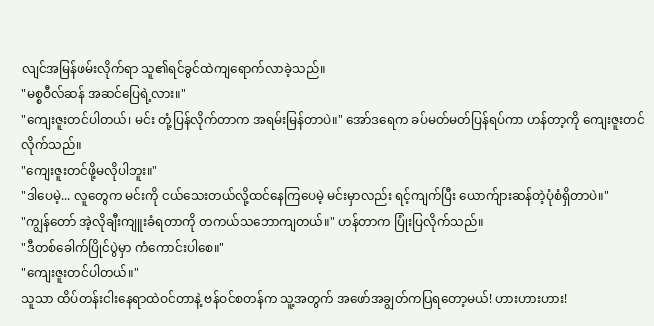လျင်အမြန်ဖမ်းလိုက်ရာ သူ၏ရင်ခွင်ထဲကျရောက်လာခဲ့သည်။
"မစ္စဝီလ်ဆန် အဆင်ပြေရဲ့လား။"
"ကျေးဇူးတင်ပါတယ်၊ မင်း တုံ့ပြန်လိုက်တာက အရမ်းမြန်တာပဲ။" အော်ဒရေက ခပ်မတ်မတ်ပြန်ရပ်ကာ ဟန်တာ့ကို ကျေးဇူးတင်လိုက်သည်။
"ကျေးဇူးတင်ဖို့မလိုပါဘူး။"
"ဒါပေမဲ့... လူတွေက မင်းကို ငယ်သေးတယ်လို့ထင်နေကြပေမဲ့ မင်းမှာလည်း ရင့်ကျက်ပြီး ယောက်ျားဆန်တဲ့ပုံစံရှိတာပဲ။"
"ကျွန်တော် အဲ့လိုချီးကျူးခံရတာကို တကယ်သဘောကျတယ်။" ဟန်တာက ပြုံးပြလိုက်သည်။
"ဒီတစ်ခေါက်ပြိုင်ပွဲမှာ ကံကောင်းပါစေ။"
"ကျေးဇူးတင်ပါတယ်။"
သူသာ ထိပ်တန်းငါးနေရာထဲဝင်တာနဲ့ ဗန်ဝင်စတန်က သူ့အတွက် အဖော်အချွတ်ကပြရတော့မယ်! ဟားဟားဟား!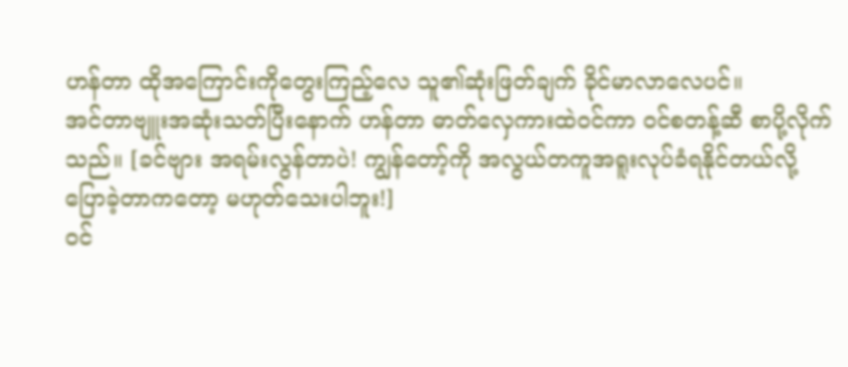ဟန်တာ ထိုအကြောင်းကိုတွေးကြည့်လေ သူ၏ဆုံးဖြတ်ချက် ခိုင်မာလာလေပင်။
အင်တာဗျူးအဆုံးသတ်ပြီးနောက် ဟန်တာ ဓာတ်လှေကားထဲဝင်ကာ ဝင်စတန့်ဆီ စာပို့လိုက်သည်။ [ခင်ဗျား အရမ်းလွန်တာပဲ! ကျွန်တော့်ကို အလွယ်တကူအရူးလုပ်ခံရနိုင်တယ်လို့ ပြောခဲ့တာကတော့ မဟုတ်သေးပါဘူး!]
ဝင်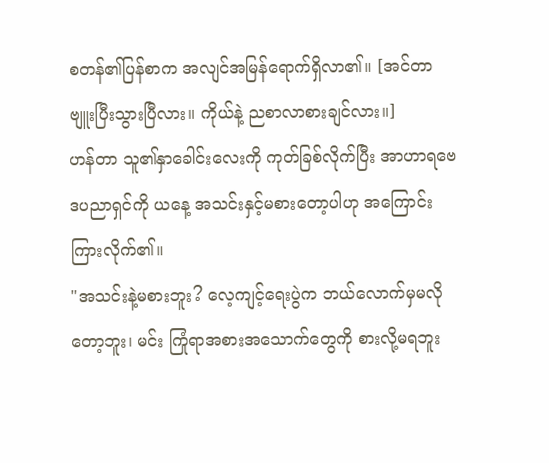စတန်၏ပြန်စာက အလျင်အမြန်ရောက်ရှိလာ၏။ [အင်တာဗျူးပြီးသွားပြီလား။ ကိုယ်နဲ့ ညစာလာစားချင်လား။]
ဟန်တာ သူ၏နှာခေါင်းလေးကို ကုတ်ခြစ်လိုက်ပြီး အာဟာရဗေဒပညာရှင်ကို ယနေ့ အသင်းနှင့်မစားတော့ပါဟု အကြောင်းကြားလိုက်၏။
"အသင်းနဲ့မစားဘူး? လေ့ကျင့်ရေးပွဲက ဘယ်လောက်မှမလိုတော့ဘူး၊ မင်း ကြုံရာအစားအသောက်တွေကို စားလို့မရဘူး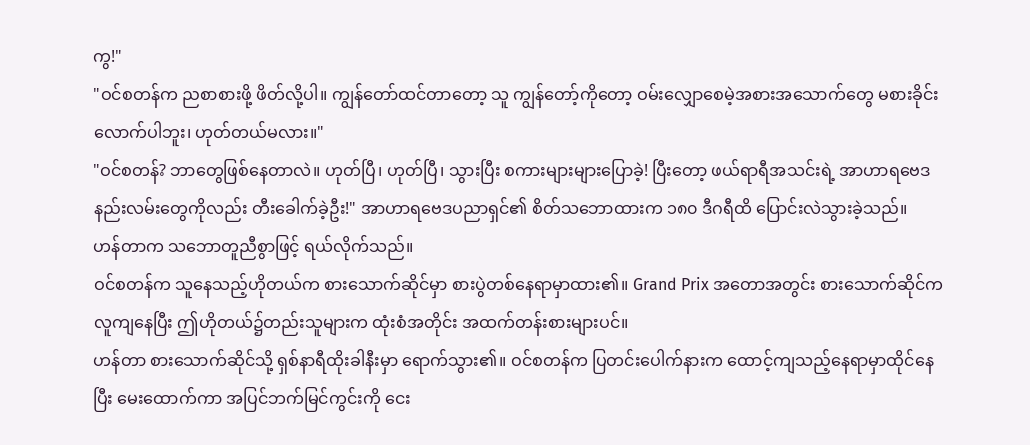ကွ!"
"ဝင်စတန်က ညစာစားဖို့ ဖိတ်လို့ပါ။ ကျွန်တော်ထင်တာတော့ သူ ကျွန်တော့်ကိုတော့ ဝမ်းလျှောစေမဲ့အစားအသောက်တွေ မစားခိုင်းလောက်ပါဘူး၊ ဟုတ်တယ်မလား။"
"ဝင်စတန်? ဘာတွေဖြစ်နေတာလဲ။ ဟုတ်ပြီ၊ ဟုတ်ပြီ၊ သွားပြီး စကားများများပြောခဲ့! ပြီးတော့ ဖယ်ရာရီအသင်းရဲ့ အာဟာရဗေဒနည်းလမ်းတွေကိုလည်း တီးခေါက်ခဲ့ဦး!" အာဟာရဗေဒပညာရှင်၏ စိတ်သဘောထားက ၁၈၀ ဒီဂရီထိ ပြောင်းလဲသွားခဲ့သည်။
ဟန်တာက သဘောတူညီစွာဖြင့် ရယ်လိုက်သည်။
ဝင်စတန်က သူနေသည့်ဟိုတယ်က စားသောက်ဆိုင်မှာ စားပွဲတစ်နေရာမှာထား၏။ Grand Prix အတောအတွင်း စားသောက်ဆိုင်က လူကျနေပြီး ဤဟိုတယ်၌တည်းသူများက ထုံးစံအတိုင်း အထက်တန်းစားများပင်။
ဟန်တာ စားသောက်ဆိုင်သို့ ရှစ်နာရီထိုးခါနီးမှာ ရောက်သွား၏။ ဝင်စတန်က ပြတင်းပေါက်နားက ထောင့်ကျသည့်နေရာမှာထိုင်နေပြီး မေးထောက်ကာ အပြင်ဘက်မြင်ကွင်းကို ငေး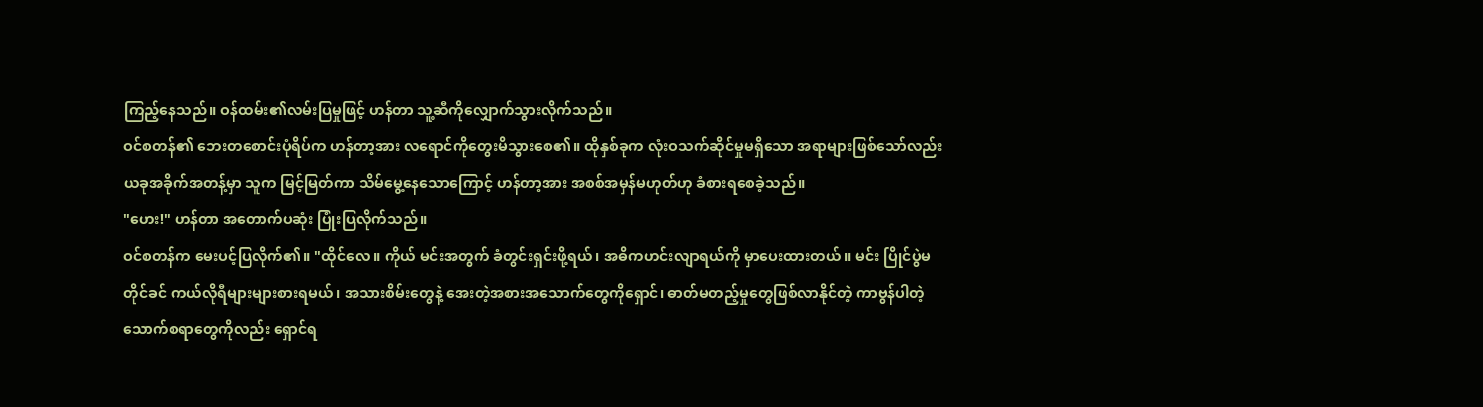ကြည့်နေသည်။ ဝန်ထမ်း၏လမ်းပြမှုဖြင့် ဟန်တာ သူ့ဆီကိုလျှောက်သွားလိုက်သည်။
ဝင်စတန်၏ ဘေးတစောင်းပုံရိပ်က ဟန်တာ့အား လရောင်ကိုတွေးမိသွားစေ၏။ ထိုနှစ်ခုက လုံးဝသက်ဆိုင်မှုမရှိသော အရာများဖြစ်သော်လည်း ယခုအခိုက်အတန့်မှာ သူက မြင့်မြတ်ကာ သိမ်မွေ့နေသောကြောင့် ဟန်တာ့အား အစစ်အမှန်မဟုတ်ဟု ခံစားရစေခဲ့သည်။
"ဟေး!" ဟန်တာ အတောက်ပဆုံး ပြုံးပြလိုက်သည်။
ဝင်စတန်က မေးပင့်ပြလိုက်၏။ "ထိုင်လေ။ ကိုယ် မင်းအတွက် ခံတွင်းရှင်းဖို့ရယ်၊ အဓိကဟင်းလျာရယ်ကို မှာပေးထားတယ်။ မင်း ပြိုင်ပွဲမတိုင်ခင် ကယ်လိုရီများများစားရမယ်၊ အသားစိမ်းတွေနဲ့ အေးတဲ့အစားအသောက်တွေကိုရှောင်၊ ဓာတ်မတည့်မှုတွေဖြစ်လာနိုင်တဲ့ ကာဗွန်ပါတဲ့ သောက်စရာတွေကိုလည်း ရှောင်ရ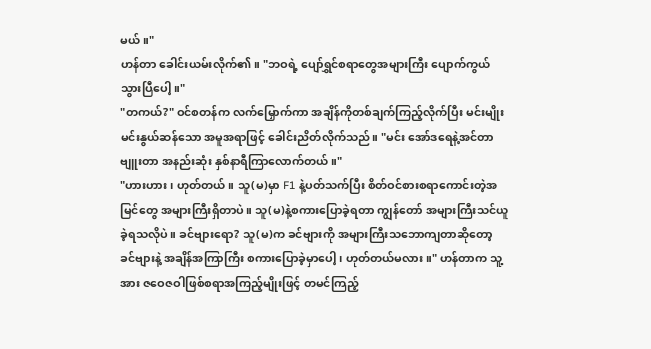မယ်။"
ဟန်တာ ခေါင်းယမ်းလိုက်၏။ "ဘဝရဲ့ ပျော်ရွှင်စရာတွေအများကြီး ပျောက်ကွယ်သွားပြီပေါ့။"
"တကယ်?" ဝင်စတန်က လက်မြှောက်ကာ အချိန်ကိုတစ်ချက်ကြည့်လိုက်ပြီး မင်းမျိုးမင်းနွယ်ဆန်သော အမူအရာဖြင့် ခေါင်းညိတ်လိုက်သည်။ "မင်း အော်ဒရေနဲ့အင်တာဗျူးတာ အနည်းဆုံး နှစ်နာရီကြာလောက်တယ်။"
"ဟားဟား၊ ဟုတ်တယ်။ သူ(မ)မှာ F1 နဲ့ပတ်သက်ပြီး စိတ်ဝင်စားစရာကောင်းတဲ့အမြင်တွေ အများကြီးရှိတာပဲ။ သူ(မ)နဲ့စကားပြောခဲ့ရတာ ကျွန်တော် အများကြီးသင်ယူခဲ့ရသလိုပဲ။ ခင်ဗျားရော? သူ(မ)က ခင်ဗျားကို အများကြီးသဘောကျတာဆိုတော့ ခင်ဗျားနဲ့ အချိန်အကြာကြီး စကားပြောခဲ့မှာပေါ့၊ ဟုတ်တယ်မလား။" ဟန်တာက သူ့အား ဇဝေဇဝါဖြစ်စရာအကြည့်မျိုးဖြင့် တမင်ကြည့်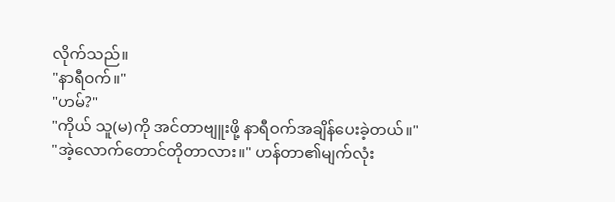လိုက်သည်။
"နာရီဝက်။"
"ဟမ်?"
"ကိုယ် သူ(မ)ကို အင်တာဗျူးဖို့ နာရီဝက်အချိန်ပေးခဲ့တယ်။"
"အဲ့လောက်တောင်တိုတာလား။" ဟန်တာ၏မျက်လုံး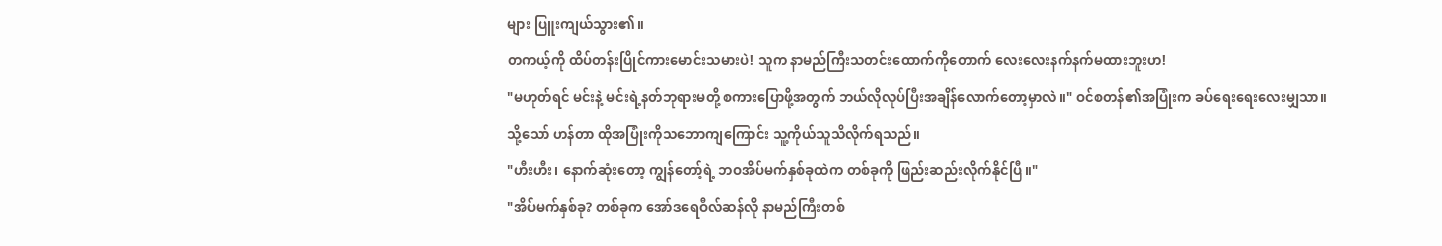များ ပြူးကျယ်သွား၏။
တကယ့်ကို ထိပ်တန်းပြိုင်ကားမောင်းသမားပဲ! သူက နာမည်ကြီးသတင်းထောက်ကိုတောက် လေးလေးနက်နက်မထားဘူးဟ!
"မဟုတ်ရင် မင်းနဲ့ မင်းရဲ့နတ်ဘုရားမတို့ စကားပြောဖို့အတွက် ဘယ်လိုလုပ်ပြီးအချိန်လောက်တော့မှာလဲ။" ဝင်စတန်၏အပြုံးက ခပ်ရေးရေးလေးမျှသာ။ သို့သော် ဟန်တာ ထိုအပြုံးကိုသဘောကျကြောင်း သူ့ကိုယ်သူသိလိုက်ရသည်။
"ဟီးဟီး၊ နောက်ဆုံးတော့ ကျွန်တော့်ရဲ့ ဘဝအိပ်မက်နှစ်ခုထဲက တစ်ခုကို ဖြည်းဆည်းလိုက်နိုင်ပြီ။"
"အိပ်မက်နှစ်ခု? တစ်ခုက အော်ဒရေဝီလ်ဆန်လို နာမည်ကြီးတစ်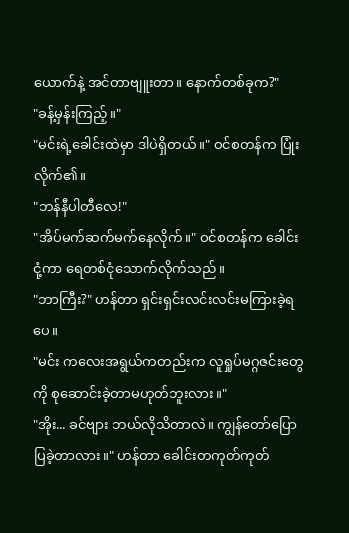ယောက်နဲ့ အင်တာဗျူးတာ။ နောက်တစ်ခုက?"
"ခန့်မှန်းကြည့်။"
"မင်းရဲ့ခေါင်းထဲမှာ ဒါပဲရှိတယ်။" ဝင်စတန်က ပြုံးလိုက်၏။
"ဘန်နီပါတီလေ!"
"အိပ်မက်ဆက်မက်နေလိုက်။" ဝင်စတန်က ခေါင်းငုံ့ကာ ရေတစ်ငုံသောက်လိုက်သည်။
"ဘာကြီး?" ဟန်တာ ရှင်းရှင်းလင်းလင်းမကြားခဲ့ရပေ။
"မင်း ကလေးအရွယ်ကတည်းက လူရှုပ်မဂ္ဂဇင်းတွေကို စုဆောင်းခဲ့တာမဟုတ်ဘူးလား။"
"အိုး... ခင်ဗျား ဘယ်လိုသိတာလဲ။ ကျွန်တော်ပြောပြခဲ့တာလား။" ဟန်တာ ခေါင်းတကုတ်ကုတ်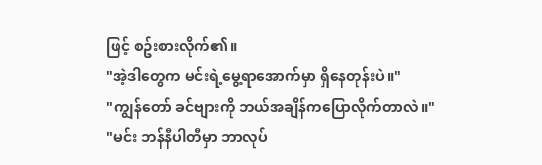ဖြင့် စဥ်းစားလိုက်၏။
"အဲ့ဒါတွေက မင်းရဲ့မွေ့ရာအောက်မှာ ရှိနေတုန်းပဲ။"
"ကျွန်တော် ခင်ဗျားကို ဘယ်အချိန်ကပြောလိုက်တာလဲ။"
"မင်း ဘန်နီပါတီမှာ ဘာလုပ်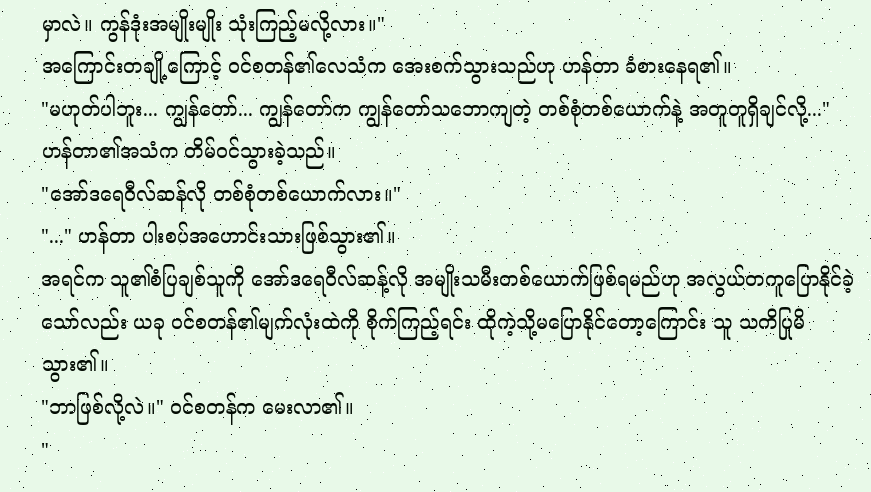မှာလဲ။ ကွန်ဒုံးအမျိုးမျိုး သုံးကြည့်မလို့လား။"
အကြောင်းတချို့ကြောင့် ဝင်စတန်၏လေသံက အေးစက်သွားသည်ဟု ဟန်တာ ခံစားနေရ၏။
"မဟုတ်ပါဘူး... ကျွန်တော်... ကျွန်တော်က ကျွန်တော်သဘောကျတဲ့ တစ်စုံတစ်ယောက်နဲ့ အတူတူရှိချင်လို့..." ဟန်တာ၏အသံက တိမ်ဝင်သွားခဲ့သည်။
"အော်ဒရေဝီလ်ဆန်လို တစ်စုံတစ်ယောက်လား။"
"..." ဟန်တာ ပါးစပ်အဟောင်းသားဖြစ်သွား၏။
အရင်က သူ၏စံပြချစ်သူကို အော်ဒရေဝီလ်ဆန့်လို အမျိုးသမီးတစ်ယောက်ဖြစ်ရမည်ဟု အလွယ်တကူပြောနိုင်ခဲ့သော်လည်း ယခု ဝင်စတန်၏မျက်လုံးထဲကို စိုက်ကြည့်ရင်း ထိုကဲ့သို့မပြောနိုင်တော့ကြောင်း သူ သတိပြုမိသွား၏။
"ဘာဖြစ်လို့လဲ။" ဝင်စတန်က မေးလာ၏။
"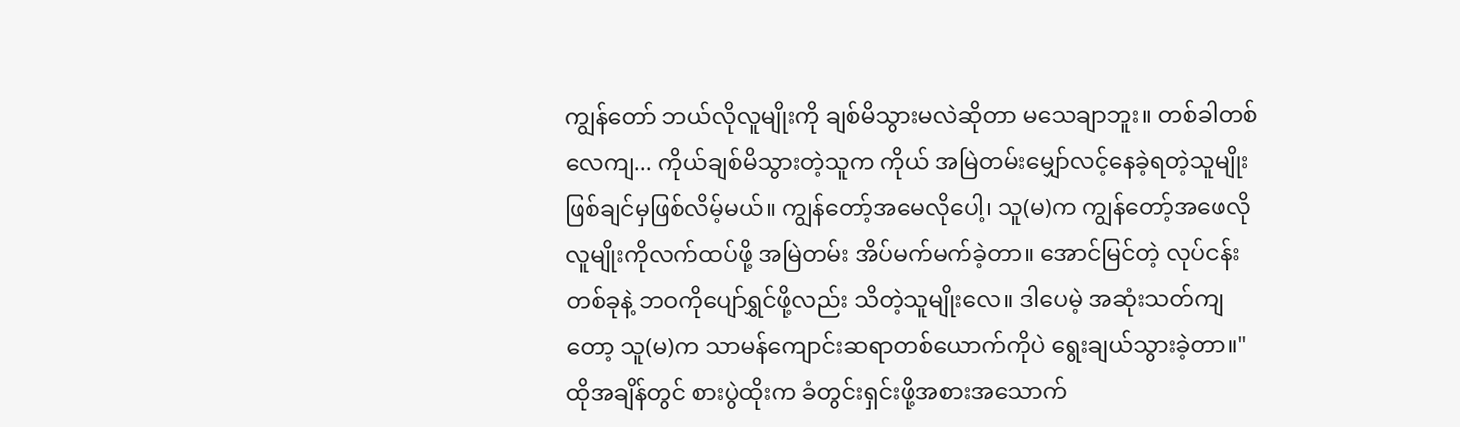ကျွန်တော် ဘယ်လိုလူမျိုးကို ချစ်မိသွားမလဲဆိုတာ မသေချာဘူး။ တစ်ခါတစ်လေကျ... ကိုယ်ချစ်မိသွားတဲ့သူက ကိုယ် အမြဲတမ်းမျှော်လင့်နေခဲ့ရတဲ့သူမျိုး ဖြစ်ချင်မှဖြစ်လိမ့်မယ်။ ကျွန်တော့်အမေလိုပေါ့၊ သူ(မ)က ကျွန်တော့်အဖေလိုလူမျိုးကိုလက်ထပ်ဖို့ အမြဲတမ်း အိပ်မက်မက်ခဲ့တာ။ အောင်မြင်တဲ့ လုပ်ငန်းတစ်ခုနဲ့ ဘဝကိုပျော်ရွှင်ဖို့လည်း သိတဲ့သူမျိုးလေ။ ဒါပေမဲ့ အဆုံးသတ်ကျတော့ သူ(မ)က သာမန်ကျောင်းဆရာတစ်ယောက်ကိုပဲ ရွေးချယ်သွားခဲ့တာ။"
ထိုအချိန်တွင် စားပွဲထိုးက ခံတွင်းရှင်းဖို့အစားအသောက်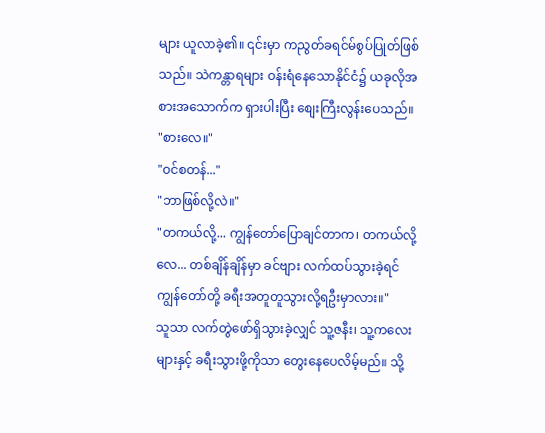များ ယူလာခဲ့၏။ ၎င်းမှာ ကညွတ်ခရင်မ်စွပ်ပြုတ်ဖြစ်သည်။ သဲကန္တာရများ ဝန်းရံနေသောနိုင်ငံ၌ ယခုလိုအစားအသောက်က ရှားပါးပြီး စျေးကြီးလွန်းပေသည်။
"စားလေ။"
"ဝင်စတန်..."
"ဘာဖြစ်လို့လဲ။"
"တကယ်လို့... ကျွန်တော်ပြောချင်တာက၊ တကယ်လို့လေ... တစ်ချိန်ချိန်မှာ ခင်ဗျား လက်ထပ်သွားခဲ့ရင် ကျွန်တော်တို့ ခရီးအတူတူသွားလို့ရဦးမှာလား။"
သူသာ လက်တွဲဖော်ရှိသွားခဲ့လျှင် သူ့ဇနီး၊ သူ့ကလေးများနှင့် ခရီးသွားဖို့ကိုသာ တွေးနေပေလိမ့်မည်။ သို့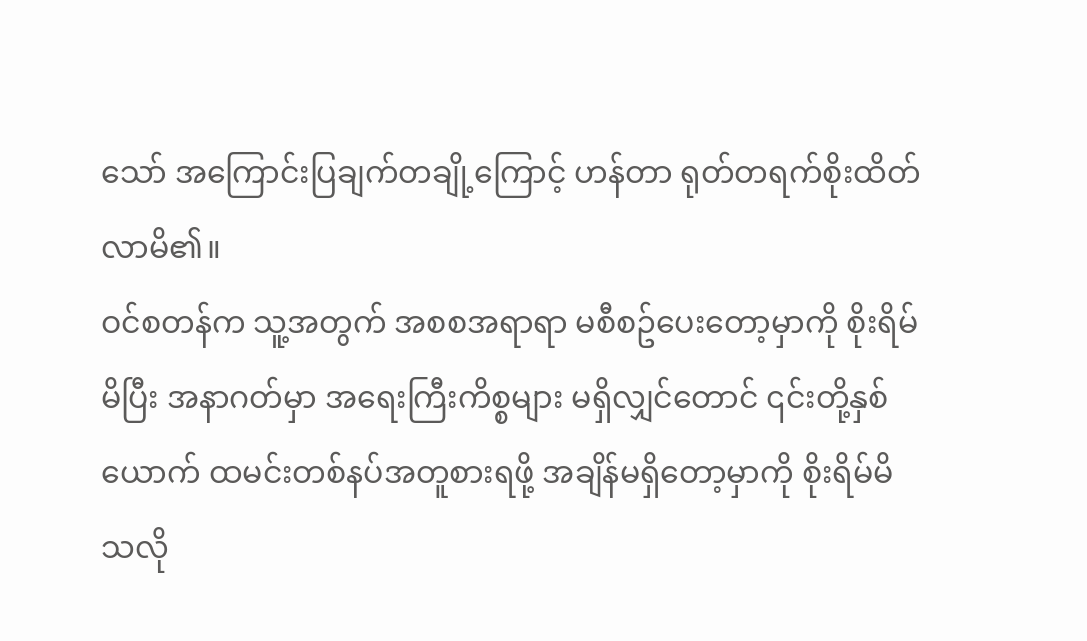သော် အကြောင်းပြချက်တချို့ကြောင့် ဟန်တာ ရုတ်တရက်စိုးထိတ်လာမိ၏။
ဝင်စတန်က သူ့အတွက် အစစအရာရာ မစီစဥ်ပေးတော့မှာကို စိုးရိမ်မိပြီး အနာဂတ်မှာ အရေးကြီးကိစ္စများ မရှိလျှင်တောင် ၎င်းတို့နှစ်ယောက် ထမင်းတစ်နပ်အတူစားရဖို့ အချိန်မရှိတော့မှာကို စိုးရိမ်မိသလို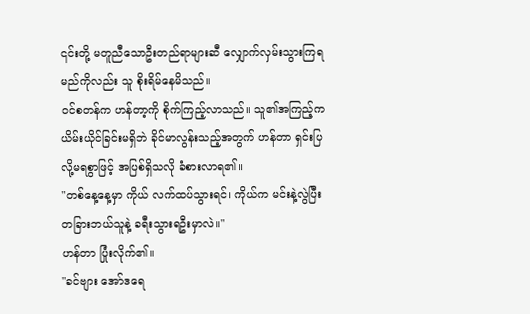၎င်းတို့ မတူညီသောဦးတည်ရာများဆီ လျှောက်လှမ်းသွားကြရမည်ကိုလည်း သူ စိုးရိမ်နေမိသည်။
ဝင်စတန်က ဟန်တာ့ကို စိုက်ကြည့်လာသည်။ သူ၏အကြည့်က ယိမ်းယိုင်ခြင်းမရှိဘဲ ခိုင်မာလွန်းသည့်အတွက် ဟန်တာ ရှင်းပြလို့မရစွာဖြင့် အပြစ်ရှိသလို ခံစားလာရ၏။
"တစ်နေ့နေ့မှာ ကိုယ် လက်ထပ်သွားရင်၊ ကိုယ်က မင်းနဲ့လွဲပြီး တခြားဘယ်သူနဲ့ ခရီးသွားရဦးမှာလဲ။"
ဟန်တာ ပြုံးလိုက်၏။
"ခင်ဗျား အော်ဒရေ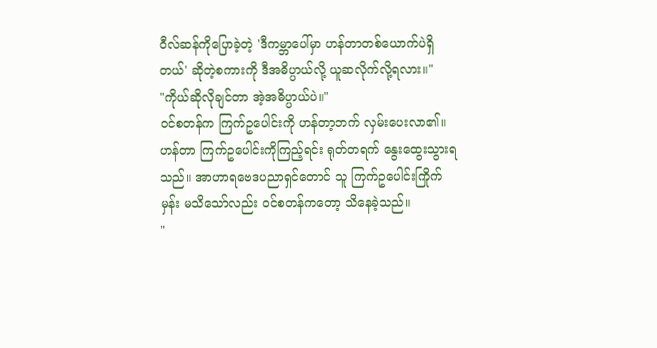ဝီလ်ဆန်ကိုပြောခဲ့တဲ့ 'ဒီကမ္ဘာပေါ်မှာ ဟန်တာတစ်ယောက်ပဲရှိတယ်' ဆိုတဲ့စကားကို ဒီအဓိပ္ပာယ်လို့ ယူဆလိုက်လို့ရလား။"
"ကိုယ်ဆိုလိုချင်တာ အဲ့အဓိပ္ပာယ်ပဲ။"
ဝင်စတန်က ကြက်ဥပေါင်းကို ဟန်တာ့ဘက် လှမ်းပေးလာ၏။ ဟန်တာ ကြက်ဥပေါင်းကိုကြည့်ရင်း ရုတ်တရက် နွေးထွေးသွားရသည်။ အာဟာရဗေဒပညာရှင်တောင် သူ ကြက်ဥပေါင်းကြိုက်မှန်း မသိသော်လည်း ဝင်စတန်ကတော့ သိနေခဲ့သည်။
"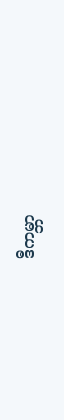ဒီကမ္ဘာ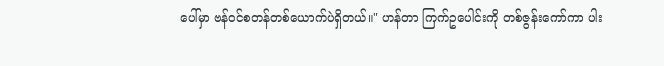ပေါ်မှာ ဗန်ဝင်စတန်တစ်ယောက်ပဲရှိတယ်။" ဟန်တာ ကြက်ဥပေါင်းကို တစ်ဇွန်းကော်ကာ ပါး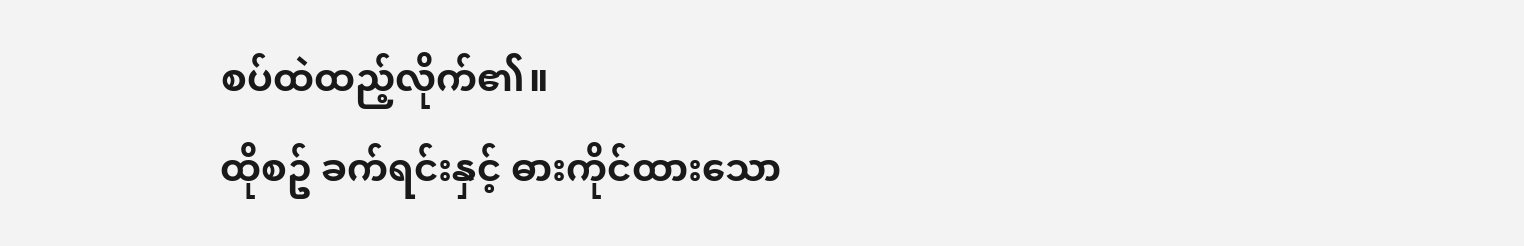စပ်ထဲထည့်လိုက်၏။
ထိုစဥ် ခက်ရင်းနှင့် ဓားကိုင်ထားသော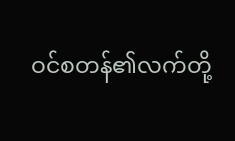ဝင်စတန်၏လက်တို့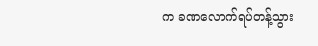က ခဏလောက်ရပ်တန့်သွား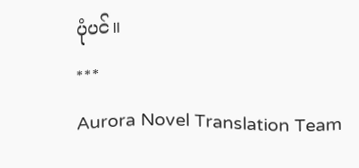ပုံပင်။
***
Aurora Novel Translation Team